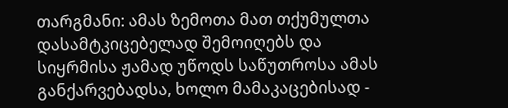თარგმანი: ამას ზემოთა მათ თქუმულთა დასამტკიცებელად შემოიღებს და სიყრმისა ჟამად უწოდს საწუთროსა ამას განქარვებადსა, ხოლო მამაკაცებისად -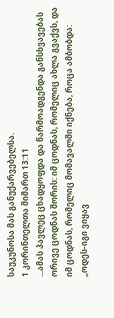საუკუნოსა მას განუქარვებელსა.
1 კორინთელთა მიმართ 13:11
...ამას პავლეც ცხადყოფდა და წარმოადგენდა განსხვავებას ორივე ცოდნას შორის: იმ ცოდნას, რომელიც ახლა გვაქვს, და იმ ცოდნას, რომელიც მომავალში იქნება, როცა ამბობდა: „ოდეს-იგი ვიყავ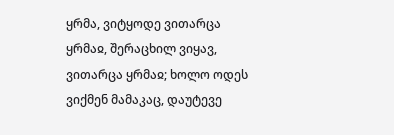ყრმა, ვიტყოდე ვითარცა ყრმაჲ, შერაცხილ ვიყავ, ვითარცა ყრმაჲ; ხოლო ოდეს ვიქმენ მამაკაც, დაუტევე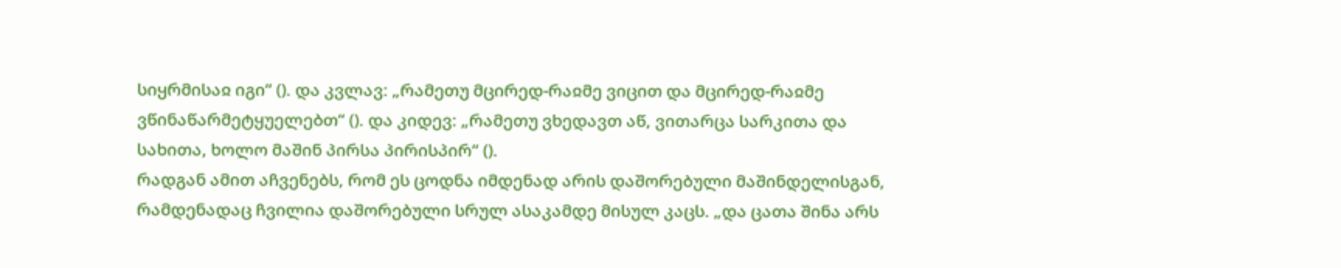სიყრმისაჲ იგი“ (). და კვლავ: „რამეთუ მცირედ-რაჲმე ვიცით და მცირედ-რაჲმე ვწინაწარმეტყუელებთ“ (). და კიდევ: „რამეთუ ვხედავთ აწ, ვითარცა სარკითა და სახითა, ხოლო მაშინ პირსა პირისპირ“ ().
რადგან ამით აჩვენებს, რომ ეს ცოდნა იმდენად არის დაშორებული მაშინდელისგან, რამდენადაც ჩვილია დაშორებული სრულ ასაკამდე მისულ კაცს. „და ცათა შინა არს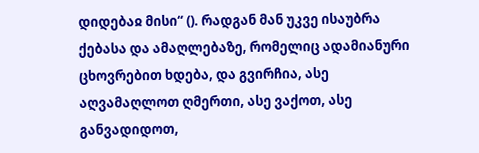დიდებაჲ მისი“ (). რადგან მან უკვე ისაუბრა ქებასა და ამაღლებაზე, რომელიც ადამიანური ცხოვრებით ხდება, და გვირჩია, ასე აღვამაღლოთ ღმერთი, ასე ვაქოთ, ასე განვადიდოთ,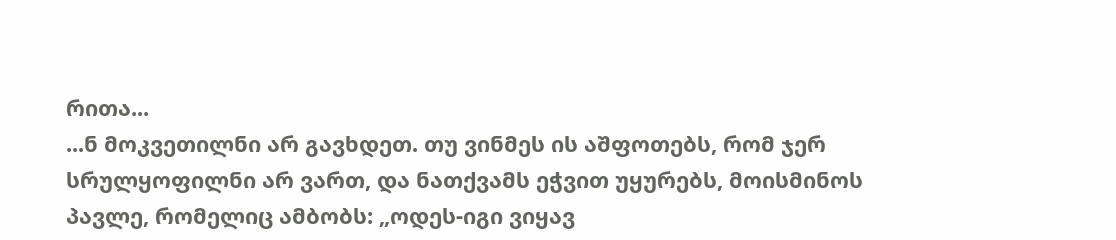რითა...
...ნ მოკვეთილნი არ გავხდეთ. თუ ვინმეს ის აშფოთებს, რომ ჯერ სრულყოფილნი არ ვართ, და ნათქვამს ეჭვით უყურებს, მოისმინოს პავლე, რომელიც ამბობს: „ოდეს-იგი ვიყავ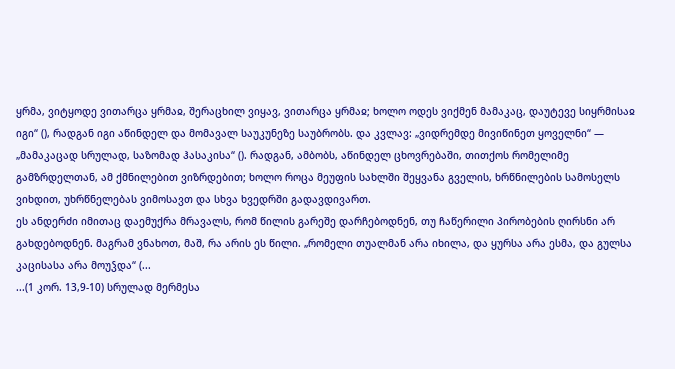ყრმა, ვიტყოდე ვითარცა ყრმაჲ, შერაცხილ ვიყავ, ვითარცა ყრმაჲ; ხოლო ოდეს ვიქმენ მამაკაც, დაუტევე სიყრმისაჲ იგი“ (), რადგან იგი აწინდელ და მომავალ საუკუნეზე საუბრობს. და კვლავ: „ვიდრემდე მივიწინეთ ყოველნი“ — „მამაკაცად სრულად, საზომად ჰასაკისა“ (). რადგან, ამბობს, აწინდელ ცხოვრებაში, თითქოს რომელიმე გამზრდელთან, ამ ქმნილებით ვიზრდებით; ხოლო როცა მეუფის სახლში შეყვანა გველის, ხრწნილების სამოსელს ვიხდით, უხრწნელებას ვიმოსავთ და სხვა ხვედრში გადავდივართ.
ეს ანდერძი იმითაც დაემუქრა მრავალს, რომ წილის გარეშე დარჩებოდნენ, თუ ჩაწერილი პირობების ღირსნი არ გახდებოდნენ. მაგრამ ვნახოთ, მაშ, რა არის ეს წილი. „რომელი თუალმან არა იხილა, და ყურსა არა ესმა, და გულსა კაცისასა არა მოუჴდა“ (...
...(1 კორ. 13,9-10) სრულად მერმესა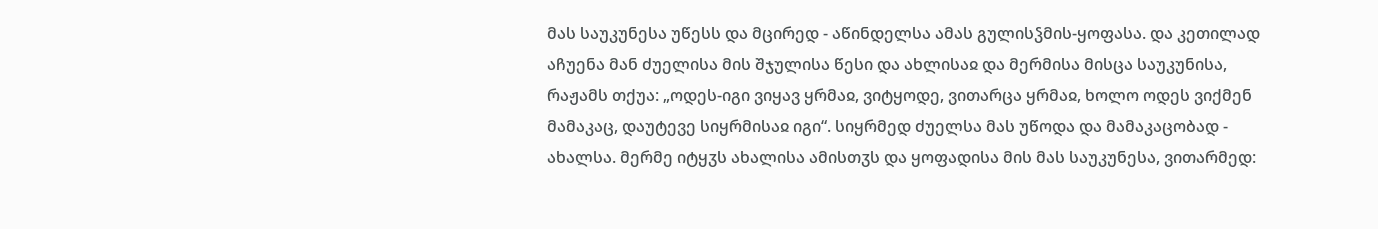მას საუკუნესა უწესს და მცირედ - აწინდელსა ამას გულისჴმის-ყოფასა. და კეთილად აჩუენა მან ძუელისა მის შჯულისა წესი და ახლისაჲ და მერმისა მისცა საუკუნისა, რაჟამს თქუა: „ოდეს-იგი ვიყავ ყრმაჲ, ვიტყოდე, ვითარცა ყრმაჲ, ხოლო ოდეს ვიქმენ მამაკაც, დაუტევე სიყრმისაჲ იგი“. სიყრმედ ძუელსა მას უწოდა და მამაკაცობად - ახალსა. მერმე იტყჳს ახალისა ამისთჳს და ყოფადისა მის მას საუკუნესა, ვითარმედ: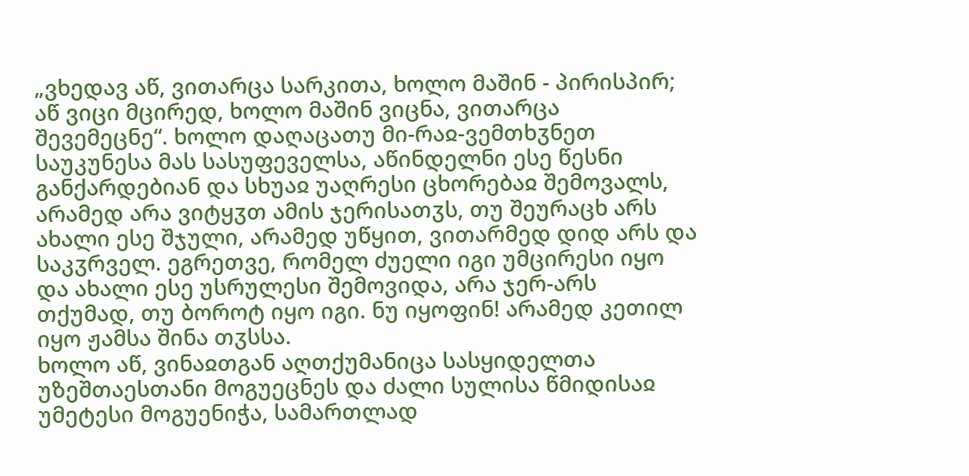„ვხედავ აწ, ვითარცა სარკითა, ხოლო მაშინ - პირისპირ; აწ ვიცი მცირედ, ხოლო მაშინ ვიცნა, ვითარცა შევემეცნე“. ხოლო დაღაცათუ მი-რაჲ-ვემთხჳნეთ საუკუნესა მას სასუფეველსა, აწინდელნი ესე წესნი განქარდებიან და სხუაჲ უაღრესი ცხორებაჲ შემოვალს, არამედ არა ვიტყჳთ ამის ჯერისათჳს, თუ შეურაცხ არს ახალი ესე შჯული, არამედ უწყით, ვითარმედ დიდ არს და საკჳრველ. ეგრეთვე, რომელ ძუელი იგი უმცირესი იყო და ახალი ესე უსრულესი შემოვიდა, არა ჯერ-არს თქუმად, თუ ბოროტ იყო იგი. ნუ იყოფინ! არამედ კეთილ იყო ჟამსა შინა თჳსსა.
ხოლო აწ, ვინაჲთგან აღთქუმანიცა სასყიდელთა უზეშთაესთანი მოგუეცნეს და ძალი სულისა წმიდისაჲ უმეტესი მოგუენიჭა, სამართლად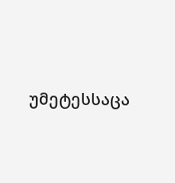უმეტესსაცა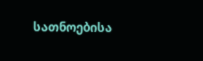სათნოებისა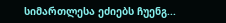სიმართლესა ეძიებს ჩუენგ...